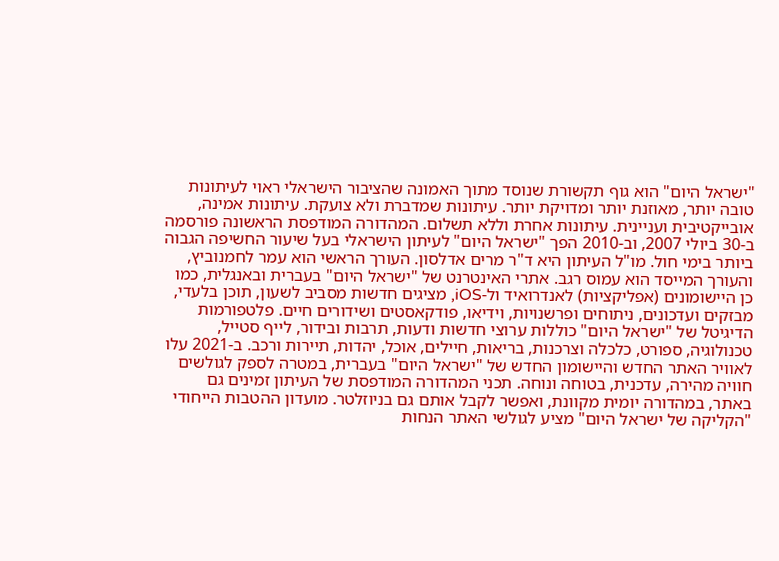"ישראל היום" הוא גוף תקשורת שנוסד מתוך האמונה שהציבור הישראלי ראוי לעיתונות טובה יותר, מאוזנת יותר ומדויקת יותר. עיתונות שמדברת ולא צועקת. עיתונות אמינה, אובייקטיבית ועניינית. עיתונות אחרת וללא תשלום. המהדורה המודפסת הראשונה פורסמה ב-30 ביולי 2007, וב-2010 הפך "ישראל היום" לעיתון הישראלי בעל שיעור החשיפה הגבוה ביותר בימי חול. מו"ל העיתון היא ד"ר מרים אדלסון. העורך הראשי הוא עמר לחמנוביץ, והעורך המייסד הוא עמוס רגב. אתרי האינטרנט של "ישראל היום" בעברית ובאנגלית, כמו כן היישומונים (אפליקציות) לאנדרואיד ול-iOS, מציגים חדשות מסביב לשעון, תוכן בלעדי, מבזקים ועדכונים, ניתוחים ופרשנויות, וידיאו, פודקאסטים ושידורים חיים. פלטפורמות הדיגיטל של "ישראל היום" כוללות ערוצי חדשות ודעות, תרבות ובידור, לייף סטייל, טכנולוגיה, ספורט, כלכלה וצרכנות, בריאות, חיילים, אוכל, יהדות, תיירות ורכב. ב-2021 עלו לאוויר האתר החדש והיישומון החדש של "ישראל היום" בעברית, במטרה לספק לגולשים חוויה מהירה, עדכנית, בטוחה ונוחה. תכני המהדורה המודפסת של העיתון זמינים גם באתר, במהדורה יומית מקוונת, ואפשר לקבל אותם גם בניוזלטר. מועדון ההטבות הייחודי "הקליקה של ישראל היום" מציע לגולשי האתר הנחות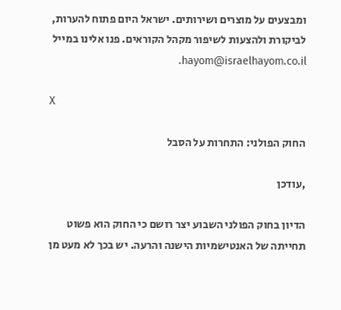ומבצעים על מוצרים ושירותים. ישראל היום פתוח להערות, לביקורת ולהצעות לשיפור מקהל הקוראים. פנו אלינו במייל hayom@israelhayom.co.il.

X

החוק הפולני: התחרות על הסבל

,עודכן

הדיון בחוק הפולני השבוע יצר רושם כי החוק הוא פשוט תחייתה של האנטישמיות הישנה והרעה. יש בכך לא מעט מן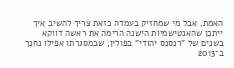האמת, אבל מי שמחזיק בעמדה כזאת צריך להשיב איך ייתכן שהאנטישמיות הישנה הרימה את ראשה דווקא בשנים של "רנסנס יהודי" בפולין, שבמסגרתו אפילו נחנך ב־2013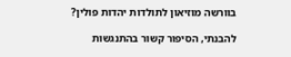בוורשה מוזיאון לתולדות יהדות פולין?

להבנתי, הסיפור קשור בהתנגשות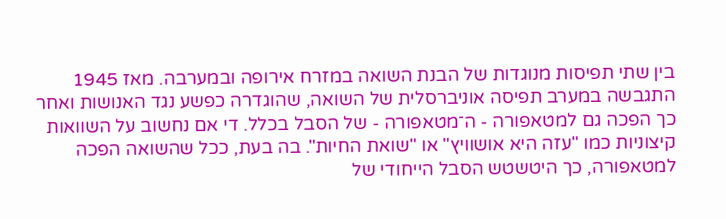בין שתי תפיסות מנוגדות של הבנת השואה במזרח אירופה ובמערבה. מאז 1945 התגבשה במערב תפיסה אוניברסלית של השואה, שהוגדרה כפשע נגד האנושות ואחר כך הפכה גם למטאפורה - ה־מטאפורה - של הסבל בכלל. די אם נחשוב על השוואות קיצוניות כמו "עזה היא אושוויץ" או "שואת החיות". בה בעת, ככל שהשואה הפכה למטאפורה, כך היטשטש הסבל הייחודי של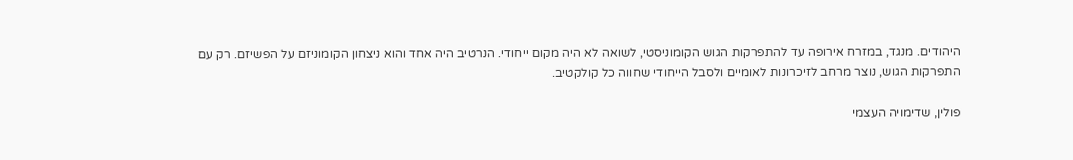היהודים. מנגד, במזרח אירופה עד להתפרקות הגוש הקומוניסטי, לשואה לא היה מקום ייחודי. הנרטיב היה אחד והוא ניצחון הקומוניזם על הפשיזם. רק עם התפרקות הגוש, נוצר מרחב לזיכרונות לאומיים ולסבל הייחודי שחווה כל קולקטיב.

פולין, שדימויה העצמי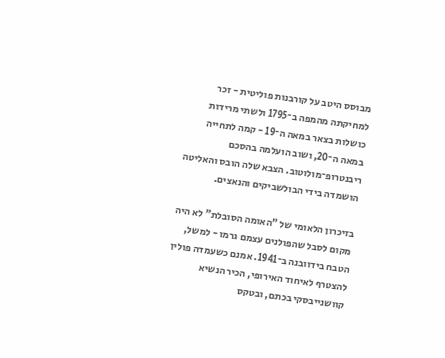מבוסס היטב על קורבנות פוליטית - זכר למחיקתה מהמפה ב־1795 ולשתי מרידות כושלות בצאר במאה ה־19 - קמה לתחייה במאה ה־20, ושוב הועלמה בהסכם ריבנטרופ־מולוטוב. הצבא שלה הובס והאליטה הושמדה בידי הבולשביקים והנאצים.

בזיכרון הלאומי של "האומה הסובלת" לא היה מקום לסבל שהפולנים עצמם גרמו - למשל, הטבח בידוובנה ב־1941. אמנם כשעמדה פולין להצטרף לאיחוד האירופי, הכיר הנשיא קוושנייבסקי בכתם, ובטקס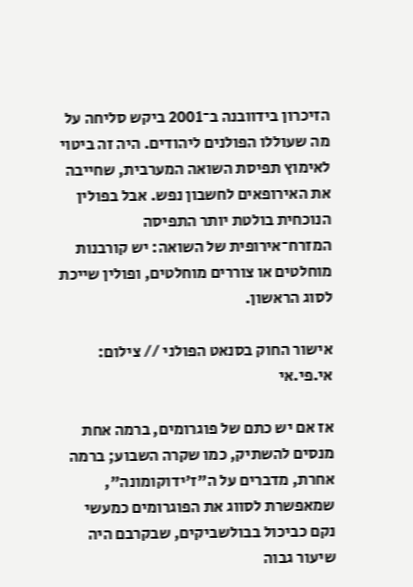הזיכרון בידוובנה ב־2001 ביקש סליחה על מה שעוללו הפולנים ליהודים. היה זה ביטוי לאימוץ תפיסת השואה המערבית, שחייבה את האירופאים לחשבון נפש. אבל בפולין הנוכחית בולטת יותר התפיסה המזרח־אירופית של השואה: יש קורבנות מוחלטים או צוררים מוחלטים, ופולין שייכת לסוג הראשון.

אישור החוק בסנאט הפולני // צילום: אי.פי.אי

אז אם יש כתם של פוגרומים, ברמה אחת מנסים להשתיק, כמו שקרה השבוע; ברמה אחרת, מדברים על ה"ז'ידוקומונה", שמאפשרת לסווג את הפוגרומים כמעשי נקם כביכול בבולשביקים, שבקרבם היה שיעור גבוה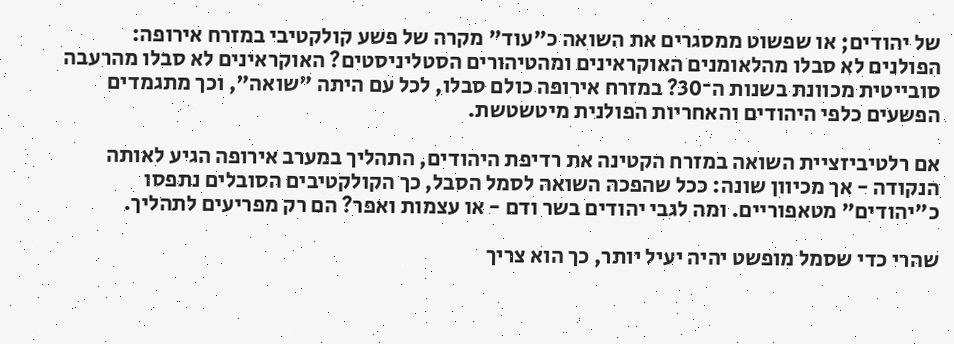של יהודים; או שפשוט ממסגרים את השואה כ"עוד" מקרה של פשע קולקטיבי במזרח אירופה: הפולנים לא סבלו מהלאומנים האוקראינים ומהטיהורים הסטליניסטים? האוקראינים לא סבלו מהרעבה סובייטית מכוונת בשנות ה־30? במזרח אירופה כולם סבלו, לכל עם היתה "שואה", וכך מתגמדים הפשעים כלפי היהודים והאחריות הפולנית מיטשטשת.

אם רלטיביזציית השואה במזרח הקטינה את רדיפת היהודים, התהליך במערב אירופה הגיע לאותה הנקודה - אך מכיוון שונה: ככל שהפכה השואה לסמל הסבל, כך הקולקטיבים הסובלים נתפסו כ"יהודים" מטאפוריים. ומה לגבי יהודים בשר ודם - או עצמות ואפר? הם רק מפריעים לתהליך.

שהרי כדי שסמל מופשט יהיה יעיל יותר, כך הוא צריך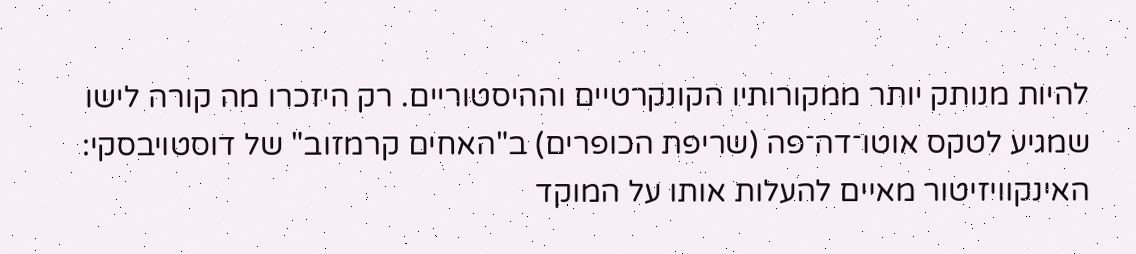להיות מנותק יותר ממקורותיו הקונקרטיים וההיסטוריים. רק היזכרו מה קורה לישו שמגיע לטקס אוטו־דה־פה (שריפת הכופרים) ב"האחים קרמזוב" של דוסטויבסקי: האינקוויזיטור מאיים להעלות אותו על המוקד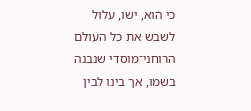כי הוא, ישו, עלול לשבש את כל העולם הרוחני־מוסדי שנבנה בשמו, אך בינו לבין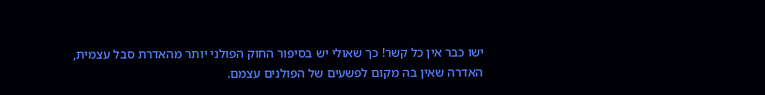ישו כבר אין כל קשר! כך שאולי יש בסיפור החוק הפולני יותר מהאדרת סבל עצמית, האדרה שאין בה מקום לפשעים של הפולנים עצמם.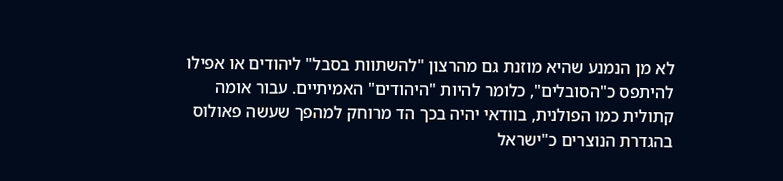לא מן הנמנע שהיא מוזנת גם מהרצון "להשתוות בסבל" ליהודים או אפילו להיתפס כ"הסובלים", כלומר להיות "היהודים" האמיתיים. עבור אומה קתולית כמו הפולנית, בוודאי יהיה בכך הד מרוחק למהפך שעשה פאולוס בהגדרת הנוצרים כ"ישראל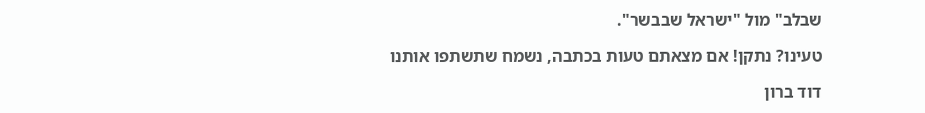שבלב" מול "ישראל שבבשר".

טעינו? נתקן! אם מצאתם טעות בכתבה, נשמח שתשתפו אותנו

דוד ברון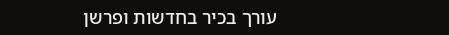עורך בכיר בחדשות ופרשן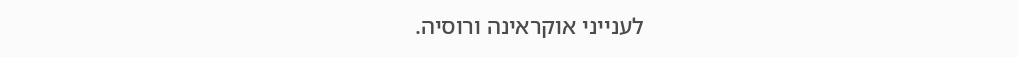לענייני אוקראינה ורוסיה.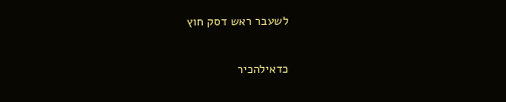לשעבר ראש דסק חוץ

כדאילהכיר